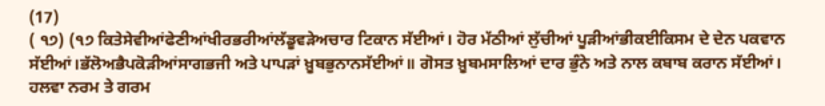(17)
( ੧੭) (੧੭ ਕਿਤੇਸੇਵੀਆਂਫੇਣੀਆਂਖੀਰਭਰੀਆਂਲੱਡੂਵੜੇਅਚਾਰ ਟਿਕਾਨ ਸੱਈਆਂ। ਹੋਰ ਮੱਠੀਆਂ ਲੁੱਚੀਆਂ ਪੂੜੀਆਂਭੀਕਈਕਿਸਮ ਦੇ ਦੇਨ ਪਕਵਾਨ ਸੱਈਆਂ।ਭੱਲੋਅਭੈਪਕੋੜੀਆਂਸਾਗਭਜੀ ਅਤੇ ਪਾਪੜਾਂ ਖ਼ੂਬਭੁਨਾਨਸੱਈਆਂ॥ ਗੋਸਤ ਖ਼ੂਬਮਸਾਲਿਆਂ ਦਾਰ ਭੁੰਨੇ ਅਤੇ ਨਾਲ ਕਬਾਬ ਕਰਾਨ ਸੱਈਆਂ। ਹਲਵਾ ਨਰਮ ਤੇ ਗਰਮ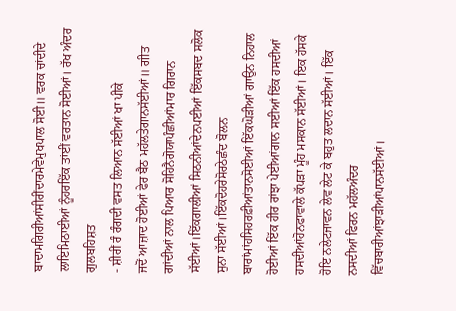ਬਾਦਾਮਗਿਰੀਆਂਸੀਰੀਂਦਾਰਮੇਵੇਮੁਖਪਾਲ ਸੋਈ॥ ਵਰਕ ਚਾਂਦੀਦੇ ਲਾਇਮਿਠਾਈਆਂ ਨੂੰਹਰਇੱਕ ਤਾਂਈਂ ਵਰਤਾਨ ਸੋਈਆਂ। ਰੱਖ ਅੰਦਰ ਗੁਲਬਹਿਸ਼ਤ
- ਸ਼ੀਰੀਂ ਰੰ ਰੰਗਦੀ ਵਸਤ ਲਿਆਨ ਸੱਈਆਂ ਖਾ ਪੀਕੇ
ਜਦੋਂ ਆਜ਼ਾਦ ਹੋਈਆਂ ਫੇਰ ਬੈਠ ਮਹੱਲਤੇਗਾਨਸੱਈਆਂ॥ ਗੀਤ ਗਾਂਦੀਆਂ ਨਾਲ ਪਿਆਰ ਸੋਹਿਨੈਗੋਯਾਪੰਛੀਆਂਮਾਰ ਗਿਰਾਨ ਸੱਈਆਂ।ਇੱਕਗਾਲੀਆਂ ਸਿਠਨੀਆਂਦੇਨਪਈਆਂ ਇੱਕਸਬਦ ਸਲੋਕ ਸੁਨਾ ਸੱਈਆਂ।ਇੱਕਦੋਹਰੇਸੋਰਠੇਛੰਦ ਬੋਲਨ ਬਾਰਾਂਮਾਂਹਸਿਹਰਫ਼ੀਆਂਤਾਨਸੋਈਆਂ ਇੱਕਘੋੜੀਆਂ ਗਾਉਨ ਨਿਹਾਲ ਹੋਈਆਂ ਇੱਕ ਹੀਰ ਰਾਂਝਾ ਪੇਈਆਂਗਾਨ ਸਈਆਂ ਇੱਕ ਹਸਦੀਆਂ ਹਸਦੀਆਂਹੋਨਫਾਵਾਲੇ ਕੱਪੜਾ ਮੂੰਹ ਮਸਕਾਨ ਸੱਈਆਂ। ਇਕ ਹੱਸਕੇ ਹੋਇ ਨਲੇਟਜਾਵਨ ਲੇਵ ਲੇਟ ਕੇ ਬਹੁਤ ਲਦਾਨ ਸੱਈਆਂ। ਇੱਕ ਨਸਦੀਆਂ ਫਿਰਨ ਮਹੱਲਅੰਦਰ ਵਿੱਚਬਾਰੀਆਂਝਾੜੀਆਂਪਾਨਸੱਈਆਂ।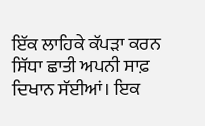ਇੱਕ ਲਾਹਿਕੇ ਕੱਪੜਾ ਕਰਨ ਸਿੱਧਾ ਛਾਤੀ ਅਪਨੀ ਸਾਫ਼ ਦਿਖਾਨ ਸੱਈਆਂ। ਇਕ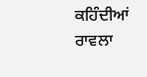ਕਹਿੰਦੀਆਂ ਰਾਵਲਾ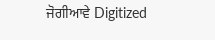ਜੋਗੀਆਵੇ Digitized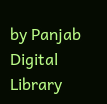by Panjab Digital Library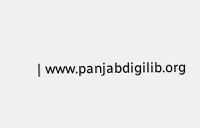| www.panjabdigilib.org